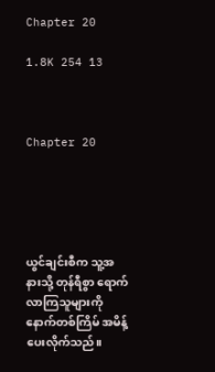Chapter 20

1.8K 254 13



Chapter 20





ယွင်ချင်းစီက သူ့အနားသို့ တုန်ရီစွာ ရောက်လာကြသူများကို နောက်တစ်ကြိမ် အမိန့်ပေးလိုက်သည်။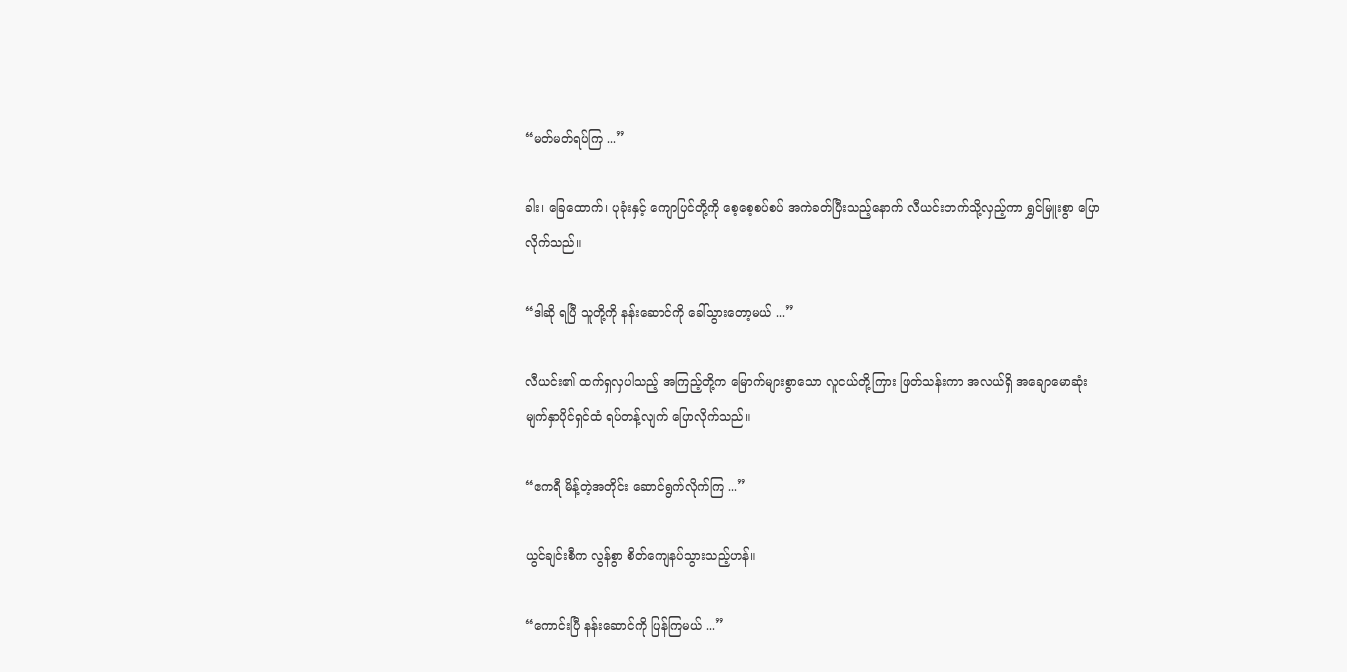“မတ်မတ်ရပ်ကြ ...”

ခါး၊ ခြေထောက်၊ ပုခုံးနှင့် ကျောပြင်တို့ကို စေ့စေ့စပ်စပ် အကဲခတ်ပြီးသည့်နောက် လီယင်းဘက်သို့လှည့်ကာ ရွှင်မြူးစွာ ပြောလိုက်သည်။

“ဒါဆို ရပြီ သူတို့ကို နန်းဆောင်ကို ခေါ်သွားတော့မယ် ...”

လီယင်း၏ ထက်ရှလှပါသည့် အကြည့်တို့က မြောက်များစွာသော လူငယ်တို့ကြား ဖြတ်သန်းကာ အလယ်ရှိ အချောမောဆုံး မျက်နှာပိုင်ရှင်ထံ ရပ်တန့်လျက် ပြောလိုက်သည်။

“ဧကရီ မိန့်တဲ့အတိုင်း ဆောင်ရွက်လိုက်ကြ ...”

ယွင်ချင်းစီက လွန်စွာ စိတ်ကျေနပ်သွားသည့်ဟန်။

“ကောင်းပြီ နန်းဆောင်ကို ပြန်ကြမယ် ...”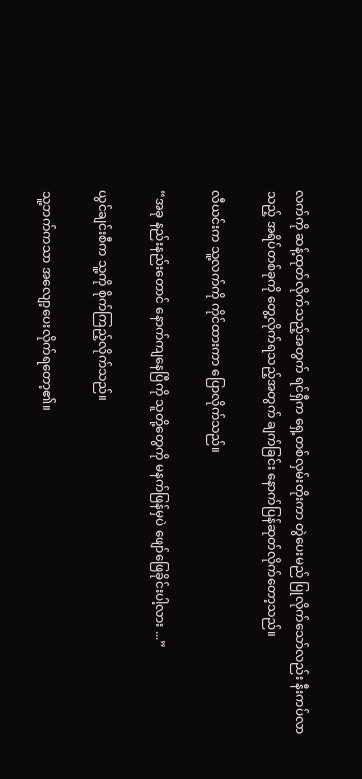လက်ကို ဆန့်ထုတ်လိုက်သည့်အတွက် ရင်ရှီက ရှေ့တစ်လှမ်းတိုးကာ တွဲပေးမည် ပြုလိုက်သော်လည်း နီးကပ်လာသည့် အရိပ်တစ်ခုကို တွေ့လိုက်ရသည့်အတွက် ချက်ခြင်း နောက်ပြန်ဆုတ်လိုက်တော့သည်။

လီယင်းက သူ့လက်ကို ကိုင်ထားကာ ပြောလိုက်သည်။

“အခု နည်းနည်းတောင် နောက်ကျနေပြီကို သူတို့တွေကို မနက်ဖြန်မှပဲ ဖျော်ဖြေခိုင်းပါ့လား ...”

ယွင်ချင်းစီက သူ့ကို စိုက်ကြည့်လိုက်သည်။

သူ့ဘက်ကသာ အလျော့ပေးလိုက်ရတော့၏။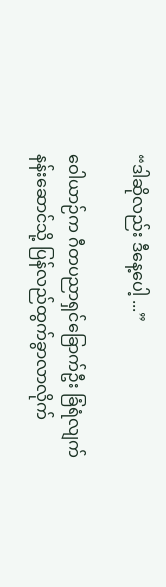“ဒါဆိုလည်း ဒီနေ့ပေါ့ ...”

ဝေါယာဉ်က ဂီတပညာရှင်ခြောက်ဦး ခြံရံလျက် နန်းဆောင်သို့ ပြန်လည်ထွက်ခွာလာလိုက်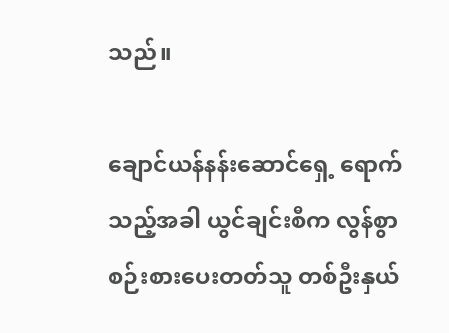သည်။

ချောင်ယန်နန်းဆောင်ရှေ့ ရောက်သည့်အခါ ယွင်ချင်းစီက လွန်စွာ စဉ်းစားပေးတတ်သူ တစ်ဦးနှယ်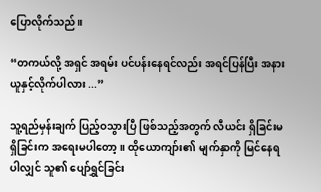ပြောလိုက်သည်။

“တကယ်လို့ အရှင် အရမ်း ပင်ပန်းနေရင်လည်း အရင်ပြန်ပြီး အနားယူနှင့်လိုက်ပါလား ...”

သူ့ရည်မှန်းချက် ပြည့်ဝသွားပြီ ဖြစ်သည့်အတွက် လီယင်း ရှိခြင်းမရှိခြင်းက အရေးမပါတော့။ ထိုယောကျာ်း၏ မျက်နှာကို မြင်နေရပါလျှင် သူ၏ ပျော်ရွှင်ခြင်း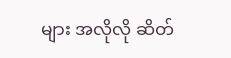များ အလိုလို ဆိတ်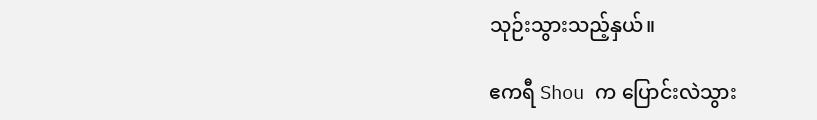သုဉ်းသွားသည့်နှယ်။

ဧကရီ Shou က ပြောင်းလဲသွား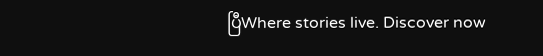ပြီWhere stories live. Discover now